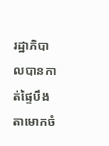រដ្ឋាភិបាលបានកាត់ផ្ទៃបឹងតាមោកចំ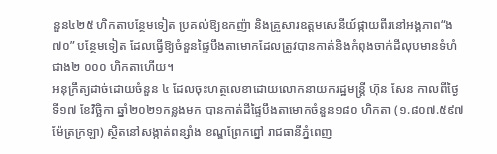នួន៤២៥ ហិកតាបន្ថែមទៀត ប្រគល់ឱ្យឧកញ៉ា និងគ្រួសារឧត្ដមសេនីយ៍ផ្កាយពីរនៅអង្គភាព“ង៧០” បន្ថែមទៀត ដែលធ្វើឱ្យចំនួនផ្ទៃបឹងតាមោកដែលត្រូវបានកាត់និងកំពុងចាក់ដីលុបមានទំហំជាង២ ០០០ ហិកតាហើយ។
អនុក្រឹត្យដាច់ដោយចំនួន ៤ ដែលចុះហត្ថលេខាដោយលោកនាយករដ្ឋមន្ត្រី ហ៊ុន សែន កាលពីថ្ងៃទី១៧ ខែវិច្ឆិកា ឆ្នាំ២០២១កន្លងមក បានកាត់ដីផ្ទៃបឹងតាមោកចំនួន១៨០ ហិកតា (១.៨០៧.៥៩៧ ម៉ែត្រក្រឡា) ស្ថិតនៅសង្កាត់ពន្សាំង ខណ្ឌព្រែកព្នៅ រាជធានីភ្នំពេញ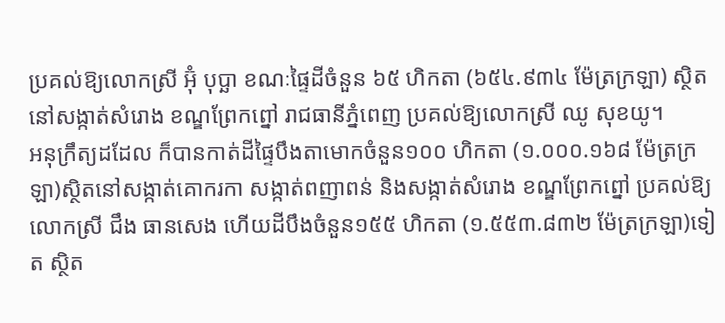ប្រគល់ឱ្យលោកស្រី អ៊ុំ បុប្ឆា ខណៈផ្ទៃដីចំនួន ៦៥ ហិកតា (៦៥៤.៩៣៤ ម៉ែត្រក្រឡា) ស្ថិតនៅសង្កាត់សំរោង ខណ្ឌព្រែកព្នៅ រាជធានីភ្នំពេញ ប្រគល់ឱ្យលោកស្រី ឈូ សុខយូ។
អនុក្រឹត្យដដែល ក៏បានកាត់ដីផ្ទៃបឹងតាមោកចំនួន១០០ ហិកតា (១.០០០.១៦៨ ម៉ែត្រក្រឡា)ស្ថិតនៅសង្កាត់គោករកា សង្កាត់ពញាពន់ និងសង្កាត់សំរោង ខណ្ឌព្រែកព្នៅ ប្រគល់ឱ្យលោកស្រី ជឹង ធានសេង ហើយដីបឹងចំនួន១៥៥ ហិកតា (១.៥៥៣.៨៣២ ម៉ែត្រក្រឡា)ទៀត ស្ថិត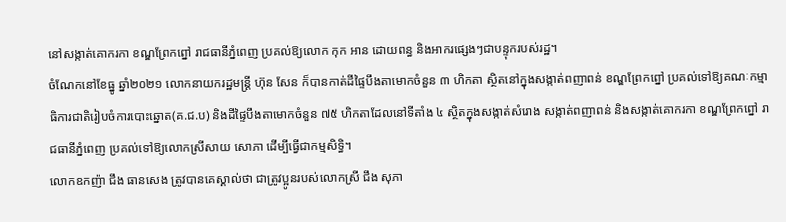នៅសង្កាត់គោករកា ខណ្ឌព្រែកព្នៅ រាជធានីភ្នំពេញ ប្រគល់ឱ្យលោក កុក អាន ដោយពន្ធ និងអាករផ្សេងៗជាបន្ទុករបស់រដ្ឋ។
ចំណែកនៅខែធ្នូ ឆ្នាំ២០២១ លោកនាយករដ្ឋមន្ត្រី ហ៊ុន សែន ក៏បានកាត់ដីផ្ទៃបឹងតាមោកចំនួន ៣ ហិកតា ស្ថិតនៅក្នុងសង្កាត់ពញាពន់ ខណ្ឌព្រែកព្នៅ ប្រគល់ទៅឱ្យគណៈកម្មាធិការជាតិរៀបចំការបោះឆ្នោត(គ.ជ.ប) និងដីផ្ទៃបឹងតាមោកចំនួន ៧៥ ហិកតាដែលនៅទីតាំង ៤ ស្ថិតក្នុងសង្កាត់សំរោង សង្កាត់ពញាពន់ និងសង្កាត់គោករកា ខណ្ឌព្រែកព្នៅ រាជធានីភ្នំពេញ ប្រគល់ទៅឱ្យលោកស្រីសាយ សោភា ដើម្បីធ្វើជាកម្មសិទ្ធិ។
លោកឧកញ៉ា ជឹង ធានសេង ត្រូវបានគេស្គាល់ថា ជាត្រូវប្អូនរបស់លោកស្រី ជឹង សុភា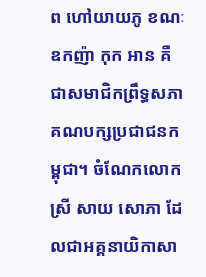ព ហៅយាយភូ ខណៈឧកញ៉ា កុក អាន គឺជាសមាជិកព្រឹទ្ធសភាគណបក្សប្រជាជនកម្ពុជា។ ចំណែកលោកស្រី សាយ សោភា ដែលជាអគ្គនាយិកាសា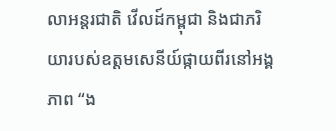លាអន្តរជាតិ វើលដ៍កម្ពុជា និងជាភរិយារបស់ឧត្ដមសេនីយ៍ផ្កាយពីរនៅអង្គភាព “ង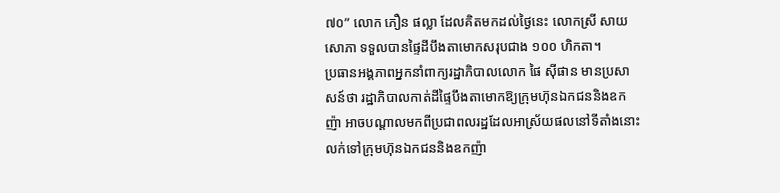៧០” លោក ភឿន ផល្លា ដែលគិតមកដល់ថ្ងៃនេះ លោកស្រី សាយ សោភា ទទួលបានផ្ទៃដីបឹងតាមោកសរុបជាង ១០០ ហិកតា។
ប្រធានអង្គភាពអ្នកនាំពាក្យរដ្ឋាភិបាលលោក ផៃ ស៊ីផាន មានប្រសាសន៍ថា រដ្ឋាភិបាលកាត់ដីផ្ទៃបឹងតាមោកឱ្យក្រុមហ៊ុនឯកជននិងឧកញ៉ា អាចបណ្ដាលមកពីប្រជាពលរដ្ឋដែលអាស្រ័យផលនៅទីតាំងនោះលក់ទៅក្រុមហ៊ុនឯកជននិងឧកញ៉ា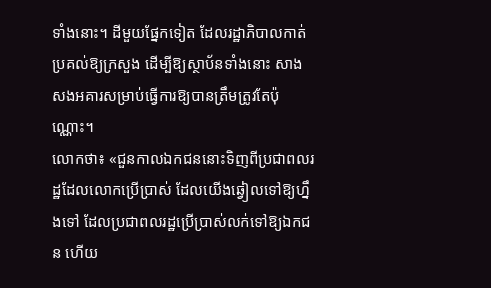ទាំងនោះ។ ដីមួយផ្នែកទៀត ដែលរដ្ឋាភិបាលកាត់ប្រគល់ឱ្យក្រសួង ដើម្បីឱ្យស្ថាប័នទាំងនោះ សាងសងអគារសម្រាប់ធ្វើការឱ្យបានត្រឹមត្រូវតែប៉ុណ្ណោះ។
លោកថា៖ «ជួនកាលឯកជននោះទិញពីប្រជាពលរដ្ឋដែលលោកប្រើប្រាស់ ដែលយើងឆ្វៀលទៅឱ្យហ្នឹងទៅ ដែលប្រជាពលរដ្ឋប្រើប្រាស់លក់ទៅឱ្យឯកជន ហើយ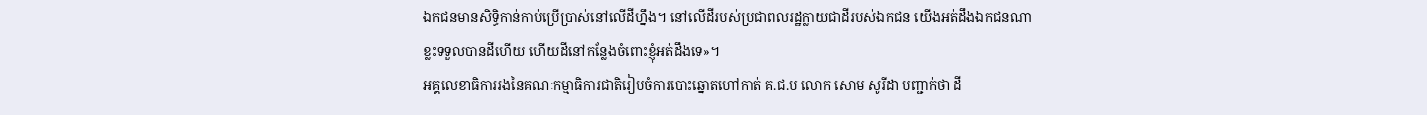ឯកជនមានសិទ្ធិកាន់កាប់ប្រើប្រាស់នៅលើដីហ្នឹង។ នៅលើដីរបស់ប្រជាពលរដ្ឋក្លាយជាដីរបស់ឯកជន យើងអត់ដឹងឯកជនណាខ្លះទទួលបានដីហើយ ហើយដីនៅកន្លែងចំពោះខ្ញុំអត់ដឹងទេ»។
អគ្គលេខាធិការរងនៃគណៈកម្មាធិការជាតិរៀបចំការបោះឆ្នោតហៅកាត់ គ.ជ.ប លោក សោម សូរីដា បញ្ជាក់ថា ដី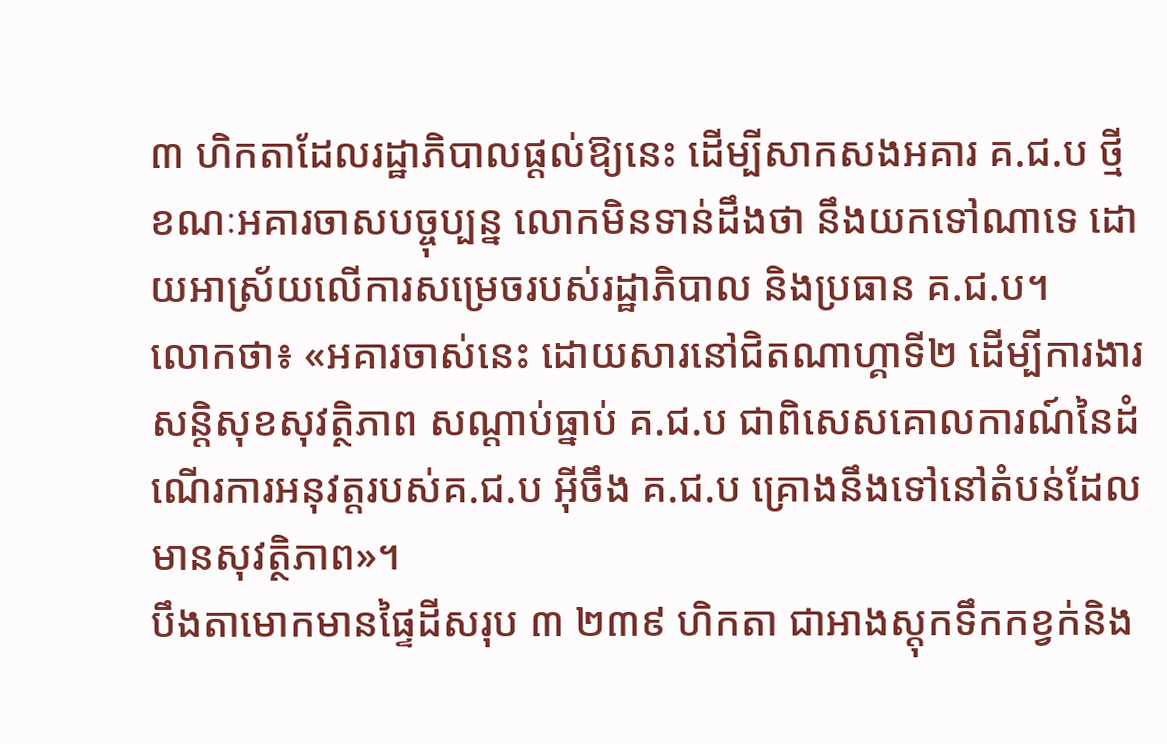៣ ហិកតាដែលរដ្ឋាភិបាលផ្ដល់ឱ្យនេះ ដើម្បីសាកសងអគារ គ.ជ.ប ថ្មី ខណៈអគារចាសបច្ចុប្បន្ន លោកមិនទាន់ដឹងថា នឹងយកទៅណាទេ ដោយអាស្រ័យលើការសម្រេចរបស់រដ្ឋាភិបាល និងប្រធាន គ.ជ.ប។
លោកថា៖ «អគារចាស់នេះ ដោយសារនៅជិតណាហ្គាទី២ ដើម្បីការងារសន្តិសុខសុវត្ថិភាព សណ្ដាប់ធ្នាប់ គ.ជ.ប ជាពិសេសគោលការណ៍នៃដំណើរការអនុវត្តរបស់គ.ជ.ប អ៊ីចឹង គ.ជ.ប គ្រោងនឹងទៅនៅតំបន់ដែលមានសុវត្ថិភាព»។
បឹងតាមោកមានផ្ទៃដីសរុប ៣ ២៣៩ ហិកតា ជាអាងស្ដុកទឹកកខ្វក់និង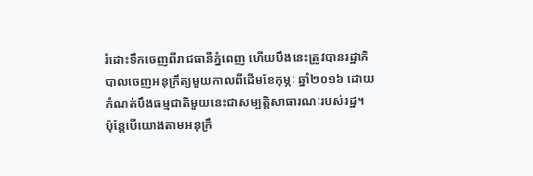រំដោះទឹកចេញពីរាជធានីភ្នំពេញ ហើយបឹងនេះត្រូវបានរដ្ឋាភិបាលចេញអនុក្រឹត្យមួយកាលពីដើមខែកុម្ភៈ ឆ្នាំ២០១៦ ដោយកំណត់បឹងធម្មជាតិមួយនេះជាសម្បតិ្តសាធារណៈរបស់រដ្ឋ។
ប៉ុន្តែបើយោងតាមអនុក្រឹ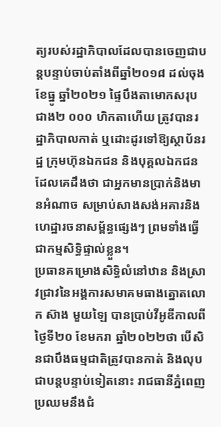ត្យរបស់រដ្ឋាភិបាលដែលបានចេញជាបន្តបន្ទាប់ចាប់តាំងពីឆ្នាំ២០១៨ ដល់ចុងខែធ្នូ ឆ្នាំ២០២១ ផ្ទៃបឹងតាមោកសរុបជាង២ ០០០ ហិកតាហើយ ត្រូវបានរដ្ឋាភិបាលកាត់ ឬដោះដូរទៅឱ្យស្ថាប័នរដ្ឋ ក្រុមហ៊ុនឯកជន និងបុគ្គលឯកជន ដែលគេដឹងថា ជាអ្នកមានប្រាក់និងមានអំណាច សម្រាប់សាងសង់អគារនិងហេដ្ឋារចនាសម្ព័ន្ធផ្សេងៗ ព្រមទាំងធ្វើជាកម្មសិទ្ធិផ្ទាល់ខ្លួន។
ប្រធានគម្រោងសិទ្ធិលំនៅឋាន និងស្រាវជ្រាវនៃអង្គការសមាគមធាងត្នោតលោក ស៊ាង មួយឡៃ បានប្រាប់វីអូឌីកាលពីថ្ងៃទី២០ ខែមករា ឆ្នាំ២០២២ថា បើសិនជាបឹងធម្មជាតិត្រូវបានកាត់ និងលុបជាបន្តបន្ទាប់ទៀតនោះ រាជធានីភ្នំពេញប្រឈមនឹងជំ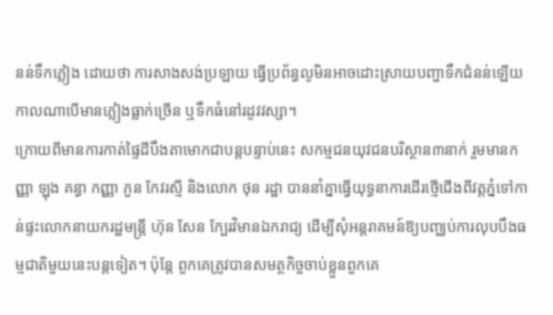នន់ទឹកភ្លៀង ដោយថា ការសាងសង់ប្រឡាយ ធ្វើប្រព័ន្ធលូមិនអាចដោះស្រាយបញ្ហាទឹកជំនន់ឡើយ កាលណាបើមានភ្លៀងធ្លាក់ច្រើន ឬទឹកធំនៅរដូវវស្សា។
ក្រោយពីមានការកាត់ផ្ទៃដីបឹងតាមោកជាបន្តបន្ទាប់នេះ សកម្មជនយុវជនបរិស្ថាន៣នាក់ រួមមានកញ្ញា ឡុង គន្ធា កញ្ញា ភួន កែវរស្មី និងលោក ថុន រដ្ឋា បាននាំគ្នាធ្វើយុទ្ធនាការដើរថ្មើជើងពីវត្តភ្នំទៅកាន់ផ្ទះលោកនាយករដ្ឋមន្ត្រី ហ៊ុន សែន ក្បែរវិមានឯករាជ្យ ដើម្បីសុំអន្តរាគមន៍ឱ្យបញ្ឈប់ការលុបបឹងធម្មជាតិមួយនេះបន្តទៀត។ ប៉ុន្តែ ពួកគេត្រូវបានសមត្ថកិច្ចចាប់ខ្លួនពួកគេ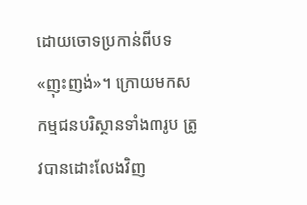ដោយចោទប្រកាន់ពីបទ «ញុះញង់»។ ក្រោយមកសកម្មជនបរិស្ថានទាំង៣រូប ត្រូវបានដោះលែងវិញ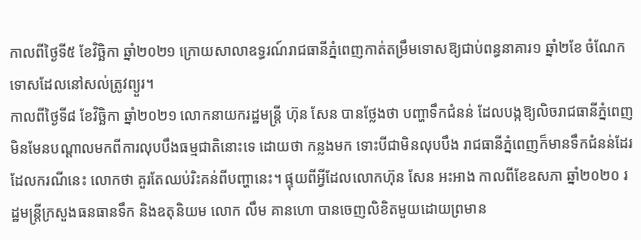កាលពីថ្ងៃទី៥ ខែវិច្ឆិកា ឆ្នាំ២០២១ ក្រោយសាលាឧទ្ធរណ៍រាជធានីភ្នំពេញកាត់តម្រឹមទោសឱ្យជាប់ពន្ធនាគារ១ ឆ្នាំ២ខែ ចំណែកទោសដែលនៅសល់ត្រូវព្យួរ។
កាលពីថ្ងៃទី៨ ខែវិច្ឆិកា ឆ្នាំ២០២១ លោកនាយករដ្ឋមន្ត្រី ហ៊ុន សែន បានថ្លែងថា បញ្ហាទឹកជំនន់ ដែលបង្កឱ្យលិចរាជធានីភ្នំពេញ មិនមែនបណ្ដាលមកពីការលុបបឹងធម្មជាតិនោះទេ ដោយថា កន្លងមក ទោះបីជាមិនលុបបឹង រាជធានីភ្នំពេញក៏មានទឹកជំនន់ដែរ ដែលករណីនេះ លោកថា គួរតែឈប់រិះគន់ពីបញ្ហានេះ។ ផ្ទុយពីអ្វីដែលលោកហ៊ុន សែន អះអាង កាលពីខែឧសភា ឆ្នាំ២០២០ រដ្ឋមន្ត្រីក្រសួងធនធានទឹក និងឧតុនិយម លោក លឹម គានហោ បានចេញលិខិតមួយដោយព្រមាន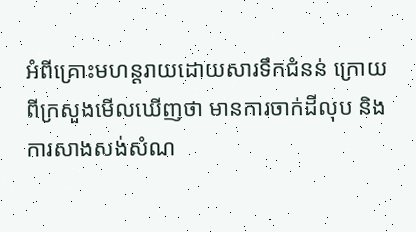អំពីគ្រោះមហន្តរាយដោយសារទឹកជំនន់ ក្រោយពីក្រសួងមើលឃើញថា មានការចាក់ដីលុប និងការសាងសង់សំណ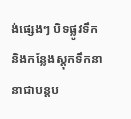ង់ផ្សេងៗ បិទផ្លូវទឹក និងកន្លែងស្តុកទឹកនានាជាបន្តប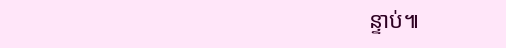ន្ទាប់៕